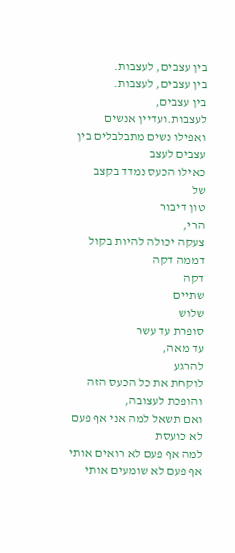בין עצבים, לעצבות.
בין עצבים, לעצבות.
בין עצבים,
לעצבות.ועדיין אנשים
ואפילו נשים מתבלבלים בין עצבים לעצב
כאילו הכעס נמדד בקצב
של
טון דיבור
הרי,
צעקה יכולה להיות בקול דממה דקה
דקה
שתיים
שלוש
סופרת עד עשר
עד מאה,
להרגע
לוקחת את כל הכעס הזה
והופכת לעצובה,
ואם תשאל למה אני אף פעם לא כועסת
למה אף פעם לא רואים אותי
אף פעם לא שומעים אותי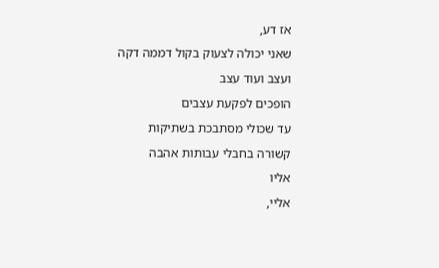אז דע,
שאני יכולה לצעוק בקול דממה דקה
ועצב ועוד עצב
הופכים לפקעת עצבים
עד שכולי מסתבכת בשתיקות
קשורה בחבלי עבותות אהבה
אליו
אליי,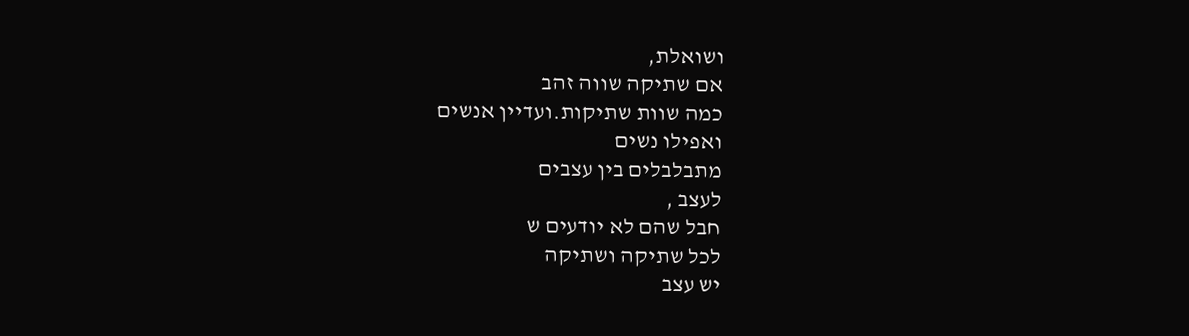ושואלת,
אם שתיקה שווה זהב
כמה שוות שתיקות.ועדיין אנשים
ואפילו נשים
מתבלבלים בין עצבים
לעצב ,
חבל שהם לא יודעים ש
לכל שתיקה ושתיקה
יש עצב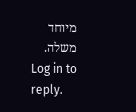מיוחד
משלה.
Log in to reply.